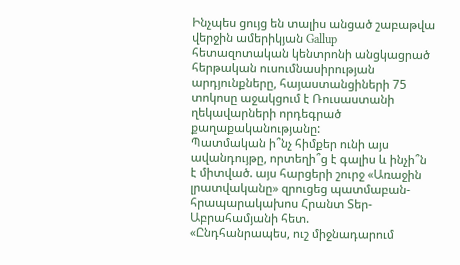Ինչպես ցույց են տալիս անցած շաբաթվա վերջին ամերիկյան Gallup հետազոտական կենտրոնի անցկացրած հերթական ուսումնասիրության արդյունքները, հայաստանցիների 75 տոկոսը աջակցում է Ռուսաստանի ղեկավարների որդեգրած քաղաքականությանը:
Պատմական ի՞նչ հիմքեր ունի այս ավանդույթը, որտեղի՞ց է գալիս և ինչի՞ն է միտված. այս հարցերի շուրջ «Առաջին լրատվականը» զրուցեց պատմաբան-հրապարակախոս Հրանտ Տեր-Աբրահամյանի հետ.
«Ընդհանրապես, ուշ միջնադարում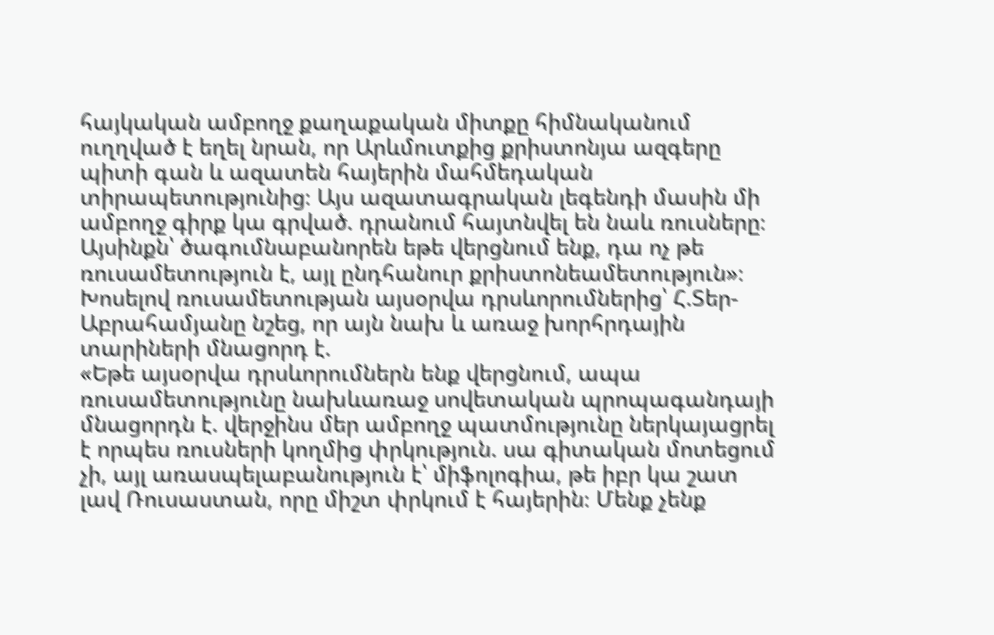հայկական ամբողջ քաղաքական միտքը հիմնականում ուղղված է եղել նրան, որ Արևմուտքից քրիստոնյա ազգերը պիտի գան և ազատեն հայերին մահմեդական տիրապետությունից։ Այս ազատագրական լեգենդի մասին մի ամբողջ գիրք կա գրված. դրանում հայտնվել են նաև ռուսները։ Այսինքն՝ ծագումնաբանորեն եթե վերցնում ենք, դա ոչ թե ռուսամետություն է, այլ ընդհանուր քրիստոնեամետություն»։
Խոսելով ռուսամետության այսօրվա դրսևորումներից՝ Հ.Տեր-Աբրահամյանը նշեց, որ այն նախ և առաջ խորհրդային տարիների մնացորդ է.
«Եթե այսօրվա դրսևորումներն ենք վերցնում, ապա ռուսամետությունը նախևառաջ սովետական պրոպագանդայի մնացորդն է. վերջինս մեր ամբողջ պատմությունը ներկայացրել է որպես ռուսների կողմից փրկություն. սա գիտական մոտեցում չի, այլ առասպելաբանություն է՝ միֆոլոգիա, թե իբր կա շատ լավ Ռուսաստան, որը միշտ փրկում է հայերին։ Մենք չենք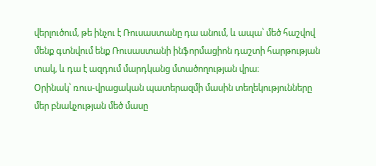վերլուծում, թե ինչու է Ռուսաստանը դա անում, և ապա՝ մեծ հաշվով մենք գտնվում ենք Ռուսաստանի ինֆորմացիոն դաշտի հարթության տակ, և դա է ազդում մարդկանց մտածողության վրա։
Օրինակ՝ ռուս-վրացական պատերազմի մասին տեղեկությունները մեր բնակչության մեծ մասը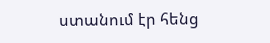ստանում էր հենց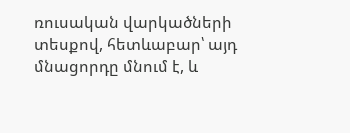ռուսական վարկածների տեսքով, հետևաբար՝ այդ մնացորդը մնում է, և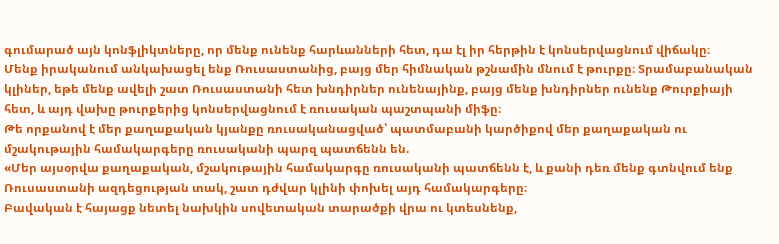գումարած այն կոնֆլիկտները, որ մենք ունենք հարևանների հետ, դա էլ իր հերթին է կոնսերվացնում վիճակը։
Մենք իրականում անկախացել ենք Ռուսաստանից, բայց մեր հիմնական թշնամին մնում է թուրքը։ Տրամաբանական կլիներ, եթե մենք ավելի շատ Ռուսաստանի հետ խնդիրներ ունենայինք, բայց մենք խնդիրներ ունենք Թուրքիայի հետ, և այդ վախը թուրքերից կոնսերվացնում է ռուսական պաշտպանի միֆը։
Թե որքանով է մեր քաղաքական կյանքը ռուսականացված՝ պատմաբանի կարծիքով մեր քաղաքական ու մշակութային համակարգերը ռուսականի պարզ պատճենն են.
«Մեր այսօրվա քաղաքական, մշակութային համակարգը ռուսականի պատճենն է, և քանի դեռ մենք գտնվում ենք Ռուսաստանի ազդեցության տակ, շատ դժվար կլինի փոխել այդ համակարգերը։
Բավական է հայացք նետել նախկին սովետական տարածքի վրա ու կտեսնենք,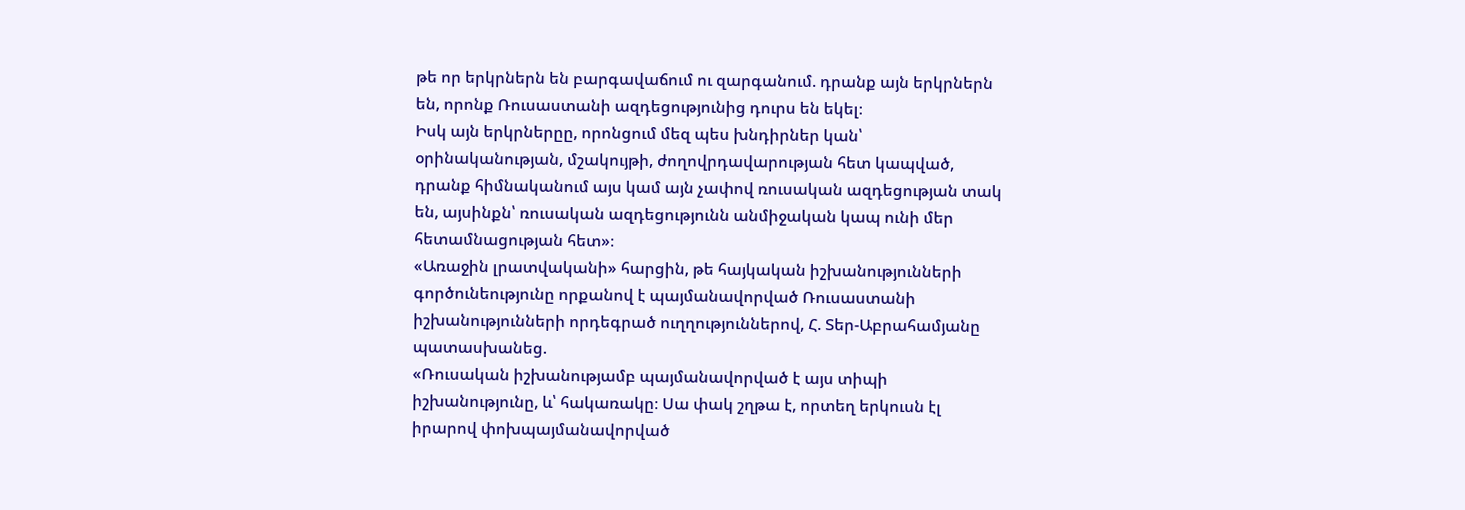թե որ երկրներն են բարգավաճում ու զարգանում. դրանք այն երկրներն են, որոնք Ռուսաստանի ազդեցությունից դուրս են եկել։
Իսկ այն երկրներըը, որոնցում մեզ պես խնդիրներ կան՝ օրինականության, մշակույթի, ժողովրդավարության հետ կապված, դրանք հիմնականում այս կամ այն չափով ռուսական ազդեցության տակ են, այսինքն՝ ռուսական ազդեցությունն անմիջական կապ ունի մեր հետամնացության հետ»։
«Առաջին լրատվականի» հարցին, թե հայկական իշխանությունների գործունեությունը որքանով է պայմանավորված Ռուսաստանի իշխանությունների որդեգրած ուղղություններով, Հ. Տեր-Աբրահամյանը պատասխանեց.
«Ռուսական իշխանությամբ պայմանավորված է այս տիպի իշխանությունը, և՝ հակառակը։ Սա փակ շղթա է, որտեղ երկուսն էլ իրարով փոխպայմանավորված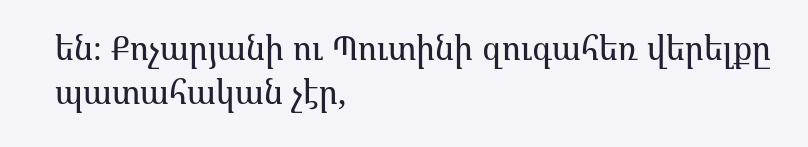են։ Քոչարյանի ու Պուտինի զուգահեռ վերելքը պատահական չէր,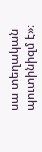սա տեղական պուտինիզմ է»։